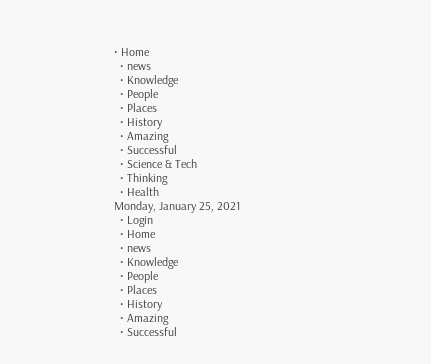• Home
  • news
  • Knowledge
  • People
  • Places
  • History
  • Amazing
  • Successful
  • Science & Tech
  • Thinking
  • Health
Monday, January 25, 2021
  • Login
  • Home
  • news
  • Knowledge
  • People
  • Places
  • History
  • Amazing
  • Successful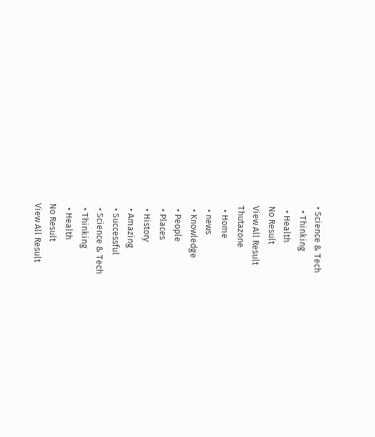• Science & Tech
  • Thinking
  • Health
No Result
View All Result
Thutazone
  • Home
  • news
  • Knowledge
  • People
  • Places
  • History
  • Amazing
  • Successful
  • Science & Tech
  • Thinking
  • Health
No Result
View All Result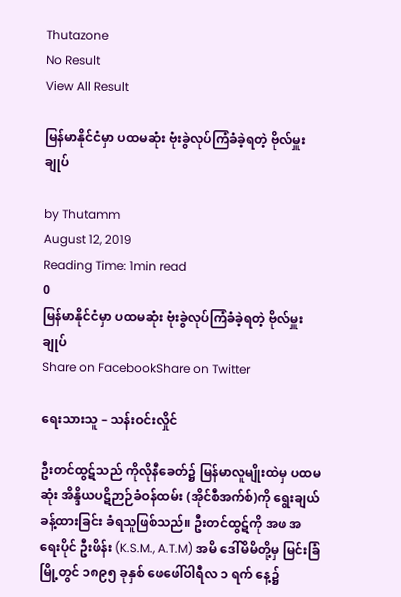Thutazone
No Result
View All Result

မြန်မာနိုင်ငံမှာ ပထမဆုံး ဗုံးခွဲလုပ်ကြံခံခဲ့ရတဲ့ ဗိုလ်မှူးချုပ်

by Thutamm
August 12, 2019
Reading Time: 1min read
0
မြန်မာနိုင်ငံမှာ ပထမဆုံး ဗုံးခွဲလုပ်ကြံခံခဲ့ရတဲ့ ဗိုလ်မှူးချုပ်
Share on FacebookShare on Twitter

ရေးသားသူ – သန်းဝင်းလှိုင်

ဦးတင်ထွဋ်သည် ကိုလိုနီခေတ်၌ မြန်မာလူမျိုးထဲမှ ပထမဆုံး အိန္ဒိယပဋိဉာဉ်ခံဝန်ထမ်း (အိုင်စီအက်စ်)ကို ရွေးချယ်ခန့်ထားခြင်း ခံရသူဖြစ်သည်။ ဦးတင်ထွဋ်ကို အဖ အရေးပိုင် ဦးဖိန်း (K.S.M., A.T.M) အမိ ဒေါ်မိမိတို့မှ မြင်းခြံမြို့တွင် ၁၈၉၅ ခုနှစ် ဖေဖေါ်ဝါရီလ ၁ ရက် နေ့၌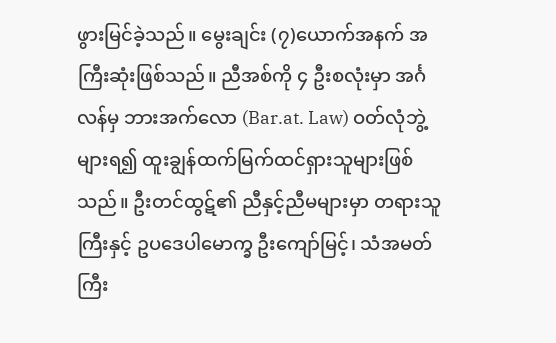ဖွားမြင်ခဲ့သည်။ မွေးချင်း (၇)ယောက်အနက် အကြီးဆုံးဖြစ်သည်။ ညီအစ်ကို ၄ ဦးစလုံးမှာ အင်္ဂလန်မှ ဘားအက်လော (Bar.at. Law) ဝတ်လုံဘွဲ့များရ၍ ထူးချွန်ထက်မြက်ထင်ရှားသူများဖြစ်သည်။ ဦးတင်ထွဋ်၏ ညီနှင့်ညီမများမှာ တရားသူကြီးနှင့် ဥပဒေပါမောက္ခ ဦးကျော်မြင့်၊ သံအမတ်ကြီး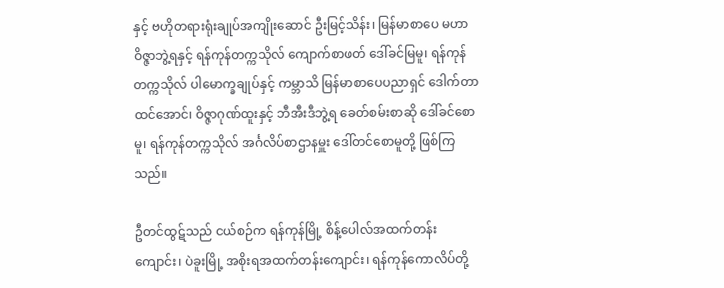နှင့် ဗဟိုတရားရုံးချုပ်အကျိုးဆောင် ဦးမြင့်သိန်း၊ မြန်မာစာပေ မဟာဝိဇ္ဇာဘွဲ့ရနှင့် ရန်ကုန်တက္ကသိုလ် ကျောက်စာဖတ် ဒေါ်ခင်မြမူ၊ ရန်ကုန်တက္ကသိုလ် ပါမောက္ခချုပ်နှင့် ကမ္ဘာသိ မြန်မာစာပေပညာရှင် ဒေါက်တာထင်အောင်၊ ဝိဇ္ဇာဂုဏ်ထူးနှင့် ဘီအီးဒီဘွဲ့ရ ခေတ်စမ်းစာဆို ဒေါ်ခင်စောမူ၊ ရန်ကုန်တက္ကသိုလ် အင်္ဂလိပ်စာဌာနမှူး ဒေါ်တင်စောမူတို့ ဖြစ်ကြသည်။

ဦတင်ထွဋ်သည် ငယ်စဉ်က ရန်ကုန်မြို့ စိန့်ပေါလ်အထက်တန်းကျောင်း၊ ပဲခူးမြို့ အစိုးရအထက်တန်းကျောင်း၊ ရန်ကုန်ကောလိပ်တို့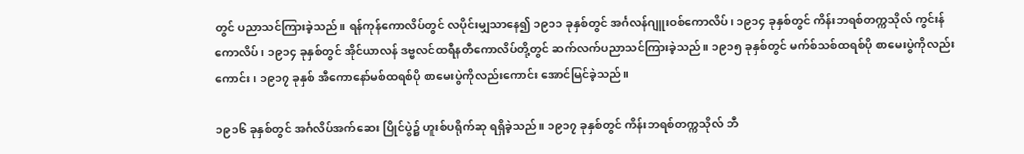တွင် ပညာသင်ကြားခဲ့သည်။ ရန်ကုန်ကောလိပ်တွင် လပိုင်းမျှသာနေ၍ ၁၉၁၁ ခုနှစ်တွင် အင်္ဂလန်ဂျူးဝစ်ကောလိပ်၊ ၁၉၁၄ ခုနှစ်တွင် ကိန်းဘရစ်တက္ကသိုလ် ကွင်းန်ကောလိပ်၊ ၁၉၁၄ ခုနှစ်တွင် အိုင်ယာလန် ဒဗ္ဗလင်ထရီနတီကောလိပ်တို့တွင် ဆက်လက်ပညာသင်ကြားခဲ့သည်။ ၁၉၁၅ ခုနှစ်တွင် မက်စ်သစ်ထရစ်ပို စာမေးပွဲကိုလည်းကောင်း၊ ၁၉၁၇ ခုနှစ် အီကောနော်မစ်ထရစ်ပို စာမေးပွဲကိုလည်းကောင်း အောင်မြင်ခဲ့သည်။

၁၉၁၆ ခုနှစ်တွင် အင်္ဂလိပ်အက်ဆေး ပြိုင်ပွဲ၌ ဟူးစ်ပရိုက်ဆု ရရှိခဲ့သည်။ ၁၉၁၇ ခုနှစ်တွင် ကိန်းဘရစ်တက္ကသိုလ် ဘီ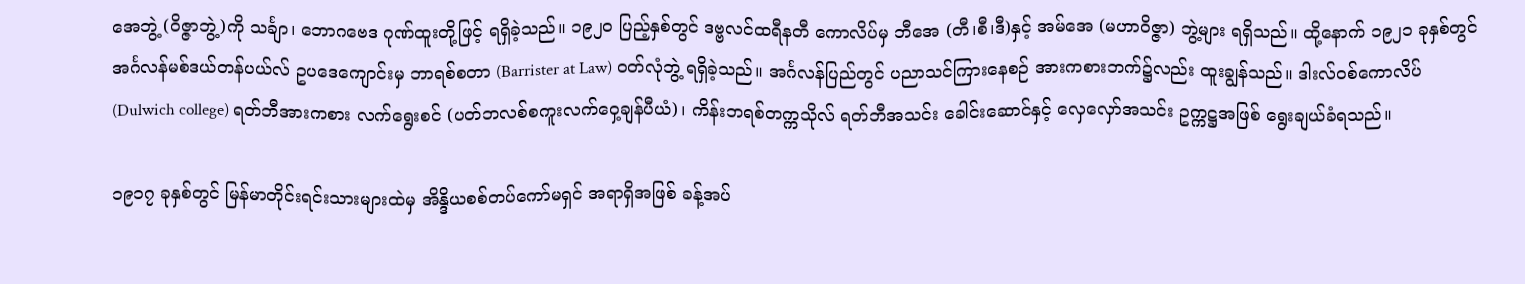အေဘွဲ့ (ဝိဇ္ဇာဘွဲ့)ကို သင်္ချာ၊ ဘောဂဗေဒ ဂုဏ်ထူးတို့ဖြင့် ရရှိခဲ့သည်။ ၁၉၂၀ ပြည့်နှစ်တွင် ဒဗ္ဗလင်ထရီနတီ ကောလိပ်မှ ဘီအေ (တီ၊စီ၊ဒီ)နှင့် အမ်အေ (မဟာဝိဇ္ဇာ) ဘွဲ့များ ရရှိသည်။ ထို့နောက် ၁၉၂၁ ခုနှစ်တွင် အင်္ဂလန်မစ်ဒယ်တန်ပယ်လ် ဥပဒေကျောင်းမှ ဘာရစ်စတာ (Barrister at Law) ဝတ်လုံဘွဲ့ ရရှိခဲ့သည်။ အင်္ဂလန်ပြည်တွင် ပညာသင်ကြားနေစဉ် အားကစားဘက်၌လည်း ထူးချွန်သည်။ ဒါးလ်ဝစ်ကောလိပ် (Dulwich college) ရတ်ဘီအားကစား လက်ရွေးစင် (ပတ်ဘလစ်စကူးလက်ဝှေ့ချန်ပီယံ)၊ ကိန်းဘရစ်တက္ကသိုလ် ရတ်ဘီအသင်း ခေါင်းဆောင်နှင့် လှေလှော်အသင်း ဥက္ကဋ္ဌအဖြစ် ရွေးချယ်ခံရသည်။

၁၉၁၇ ခုနှစ်တွင် မြန်မာတိုင်းရင်းသားများထဲမှ အိန္ဒိယစစ်တပ်ကော်မရှင် အရာရှိအဖြစ် ခန့်အပ်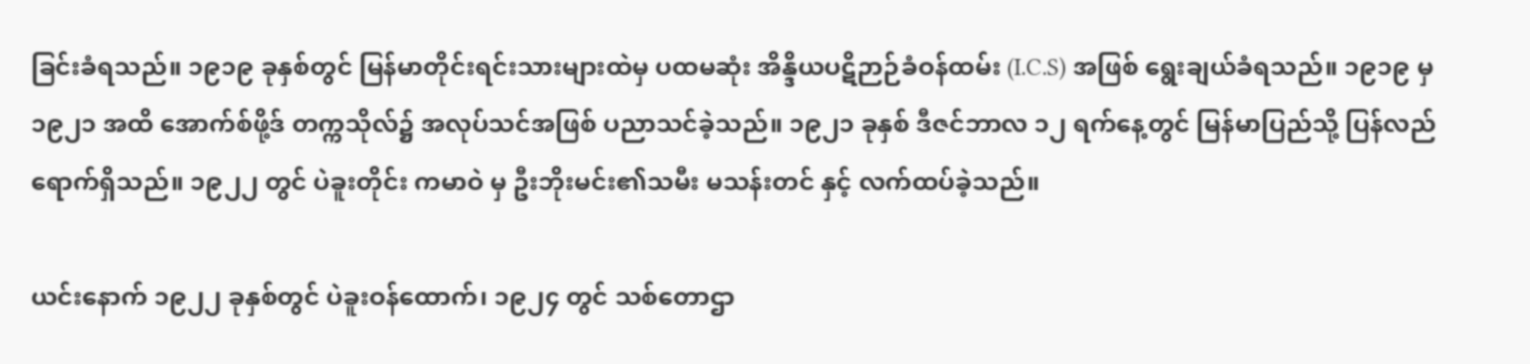ခြင်းခံရသည်။ ၁၉၁၉ ခုနှစ်တွင် မြန်မာတိုင်းရင်းသားများထဲမှ ပထမဆုံး အိန္ဒိယပဋိဉာဉ်ခံဝန်ထမ်း (I.C.S) အဖြစ် ရွေးချယ်ခံရသည်။ ၁၉၁၉ မှ ၁၉၂၁ အထိ အောက်စ်ဖို့ဒ် တက္ကသိုလ်၌ အလုပ်သင်အဖြစ် ပညာသင်ခဲ့သည်။ ၁၉၂၁ ခုနှစ် ဒီဇင်ဘာလ ၁၂ ရက်နေ့တွင် မြန်မာပြည်သို့ ပြန်လည်ရောက်ရှိသည်။ ၁၉၂၂ တွင် ပဲခူးတိုင်း ကမာဝဲ မှ ဦးဘိုးမင်း၏သမီး မသန်းတင် နှင့် လက်ထပ်ခဲ့သည်။

ယင်းနောက် ၁၉၂၂ ခုနှစ်တွင် ပဲခူးဝန်ထောက်၊ ၁၉၂၄ တွင် သစ်တောဌာ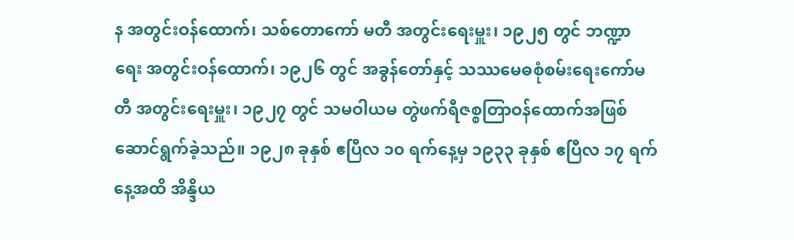န အတွင်းဝန်ထောက်၊ သစ်တောကော် မတီ အတွင်းရေးမှူး၊ ၁၉၂၅ တွင် ဘဏ္ဍာရေး အတွင်းဝန်ထောက်၊ ၁၉၂၆ တွင် အခွန်တော်နှင့် သဿမေဓစုံစမ်းရေးကော်မတီ အတွင်းရေးမှူး၊ ၁၉၂၇ တွင် သမဝါယမ တွဲဖက်ရီဇစ္စတြာဝန်ထောက်အဖြစ် ဆောင်ရွက်ခဲ့သည်။ ၁၉၂၈ ခုနှစ် ဧပြီလ ၁၀ ရက်နေ့မှ ၁၉၃၃ ခုနှစ် ဧပြီလ ၁၇ ရက်နေ့အထိ အိန္ဒိယ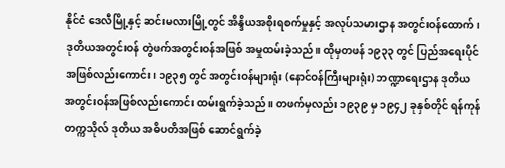နိုင်ငံ ဒေလီမြို့နှင့် ဆင်းမလားမြို့တွင် အိန္ဒိယအစိုးရစက်မှုနှင့် အလုပ်သမားဌာန အတွင်းဝန်ထောက်၊ ဒုတိယအတွင်းဝန် တွဲဖက်အတွင်းဝန်အဖြစ် အမှုထမ်းခဲ့သည်။ ထိုမှတဖန် ၁၉၃၃ တွင် ပြည်အရေးပိုင်အဖြစ်လည်းကောင်း၊ ၁၉၃၅ တွင် အတွင်းဝန်များရုံး (နောင်ဝန်ကြီးများရုံး) ဘဏ္ဍာရေးဌာန ဒုတိယ အတွင်းဝန်အဖြစ်လည်းကောင်း ထမ်းရွက်ခဲ့သည်။ တဖက်မှလည်း ၁၉၃၉ မှ ၁၉၄၂ ခုနှစ်တိုင် ရန်ကုန်တက္ကသိုလ် ဒုတိယ အဓိပတိအဖြစ် ဆောင်ရွက်ခဲ့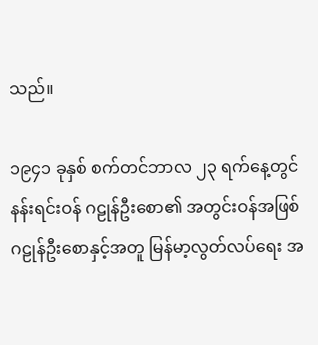သည်။

၁၉၄၁ ခုနှစ် စက်တင်ဘာလ ၂၃ ရက်နေ့တွင် နန်းရင်းဝန် ဂဠုန်ဦးစော၏ အတွင်းဝန်အဖြစ် ဂဠုန်ဦးစောနှင့်အတူ မြန်မာ့လွတ်လပ်ရေး အ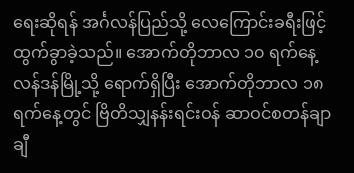ရေးဆိုရန် အင်္ဂလန်ပြည်သို့ လေကြောင်းခရီးဖြင့် ထွက်ခွာခဲ့သည်။ အောက်တိုဘာလ ၁၀ ရက်နေ့ လန်ဒန်မြို့သို့ ရောက်ရှိပြီး အောက်တိုဘာလ ၁၈ ရက်နေ့တွင် ဗြိတိသျှနန်းရင်းဝန် ဆာဝင်စတန်ချာချီ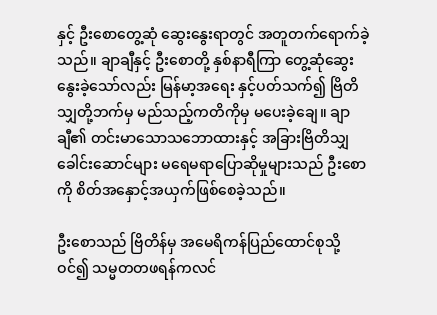နှင့် ဦးစောတွေ့ဆုံ ဆွေးနွေးရာတွင် အတူတက်ရောက်ခဲ့သည်။ ချာချီနှင့် ဦးစောတို့ နှစ်နာရီကြာ တွေ့ဆုံဆွေးနွေးခဲ့သော်လည်း မြန်မာ့အရေး နှင့်ပတ်သက်၍ ဗြိတိသျှတို့ဘက်မှ မည်သည့်ကတိကိုမှ မပေးခဲ့ချေ။ ချာချီ၏ တင်းမာသောသဘောထားနှင့် အခြားဗြိတိသျှ ခေါင်းဆောင်များ မရေမရာပြောဆိုမှုများသည် ဦးစောကို စိတ်အနှောင့်အယှက်ဖြစ်စေခဲ့သည်။

ဦးစောသည် ဗြိတိန်မှ အမေရိကန်ပြည်ထောင်စုသို့ဝင်၍ သမ္မတတဖရန်ကလင်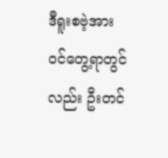ဒီရူးစဗဲ့အား ဝင်တွေ့ရာတွင်လည်း ဦးတင်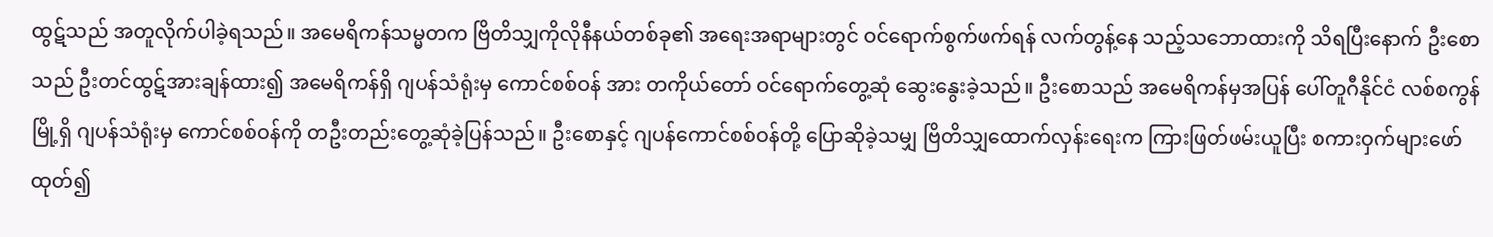ထွဋ်သည် အတူလိုက်ပါခဲ့ရသည်။ အမေရိကန်သမ္မတက ဗြိတိသျှကိုလိုနီနယ်တစ်ခု၏ အရေးအရာများတွင် ဝင်ရောက်စွက်ဖက်ရန် လက်တွန့်နေ သည့်သဘောထားကို သိရပြီးနောက် ဦးစောသည် ဦးတင်ထွဋ်အားချန်ထား၍ အမေရိကန်ရှိ ဂျပန်သံရုံးမှ ကောင်စစ်ဝန် အား တကိုယ်တော် ဝင်ရောက်တွေ့ဆုံ ဆွေးနွေးခဲ့သည်။ ဦးစောသည် အမေရိကန်မှအပြန် ပေါ်တူဂီနိုင်ငံ လစ်စကွန်မြို့ရှိ ဂျပန်သံရုံးမှ ကောင်စစ်ဝန်ကို တဦးတည်းတွေ့ဆုံခဲ့ပြန်သည်။ ဦးစောနှင့် ဂျပန်ကောင်စစ်ဝန်တို့ ပြောဆိုခဲ့သမျှ ဗြိတိသျှထောက်လှန်းရေးက ကြားဖြတ်ဖမ်းယူပြီး စကားဝှက်များဖော်ထုတ်၍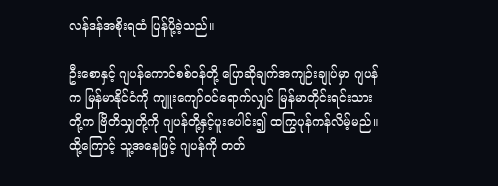လန်ဒန်အစိုးရထံ ပြန်ပို့ခဲ့သည်။

ဦးစောနှင့် ဂျပန်ကောင်စစ်ဝန်တို့ ပြောဆိုချက်အကျဉ်းချုပ်မှာ ဂျပန်က မြန်မာနိုင်ငံကို ကျူးကျော်ဝင်ရောက်လျှင် မြန်မာတိုင်းရင်းသားတို့က ဗြိတိသျှတို့ကို ဂျပန်တို့နှင့်ပူးပေါင်း၍ ထကြွပုန်ကန်လိမ့်မည်။ ထို့ကြောင့် သူ့အနေဖြင့် ဂျပန်ကို တတ်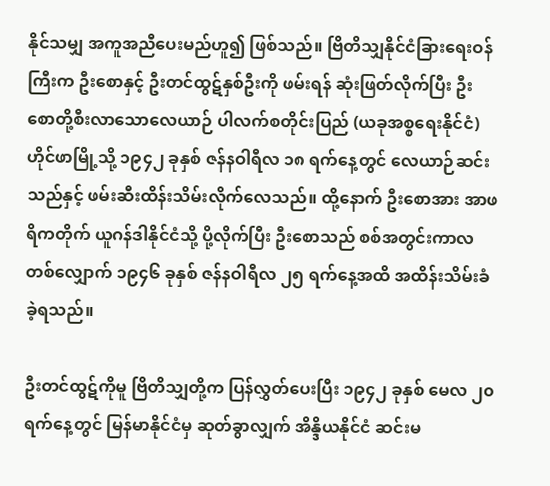နိုင်သမျှ အကူအညီပေးမည်ဟူ၍ ဖြစ်သည်။ ဗြိတိသျှနိုင်ငံခြားရေးဝန်ကြီးက ဦးစောနှင့် ဦးတင်ထွဋ်နှစ်ဦးကို ဖမ်းရန် ဆုံးဖြတ်လိုက်ပြီး ဦးစောတို့စီးလာသောလေယာဉ် ပါလက်စတိုင်းပြည် (ယခုအစ္စရေးနိုင်ငံ) ဟိုင်ဖာမြို့သို့ ၁၉၄၂ ခုနှစ် ဇန်နဝါရီလ ၁၈ ရက်နေ့တွင် လေယာဉ်ဆင်းသည်နှင့် ဖမ်းဆီးထိန်းသိမ်းလိုက်လေသည်။ ထို့နောက် ဦးစောအား အာဖရိကတိုက် ယူဂန်ဒါနိုင်ငံသို့ ပို့လိုက်ပြီး ဦးစောသည် စစ်အတွင်းကာလတစ်လျှောက် ၁၉၄၆ ခုနှစ် ဇန်နဝါရီလ ၂၅ ရက်နေ့အထိ အထိန်းသိမ်းခံခဲ့ရသည်။

ဦးတင်ထွဋ်ကိုမူ ဗြိတိသျှတို့က ပြန်လွှတ်ပေးပြီး ၁၉၄၂ ခုနှစ် မေလ ၂၀ ရက်နေ့တွင် မြန်မာနိုင်ငံမှ ဆုတ်ခွာလျှက် အိန္ဒိယနိုင်ငံ ဆင်းမ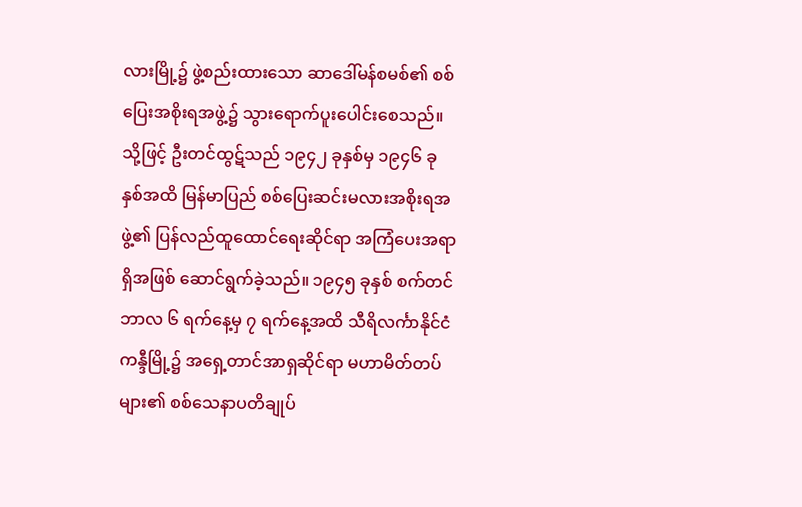လားမြို့၌ ဖွဲ့စည်းထားသော ဆာဒေါ်မန်စမစ်၏ စစ်ပြေးအစိုးရအဖွဲ့၌ သွားရောက်ပူးပေါင်းစေသည်။ သို့ဖြင့် ဦးတင်ထွဋ်သည် ၁၉၄၂ ခုနှစ်မှ ၁၉၄၆ ခုနှစ်အထိ မြန်မာပြည် စစ်ပြေးဆင်းမလားအစိုးရအဖွဲ့၏ ပြန်လည်ထူထောင်ရေးဆိုင်ရာ အကြံပေးအရာရှိအဖြစ် ဆောင်ရွက်ခဲ့သည်။ ၁၉၄၅ ခုနှစ် စက်တင်ဘာလ ၆ ရက်နေ့မှ ၇ ရက်နေ့အထိ သီရိလင်္ကာနိုင်ငံ ကန္ဒီမြို့၌ အရှေ့တာင်အာရှဆိုင်ရာ မဟာမိတ်တပ်များ၏ စစ်သေနာပတိချုပ်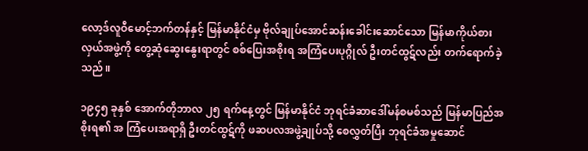လော့ဒ်လူဝီမောင့်ဘက်တန်နှင့် မြန်မာနိုင်ငံမှ ဗိုလ်ချုပ်အောင်ဆန်းခေါင်းဆောင်သော မြန်မာကိုယ်စားလှယ်အဖွဲ့ကို တွေ့ဆုံဆွေးနွေးရာတွင် စစ်ပြေးအစိုးရ အကြံပေးပုဂ္ဂိုလ် ဦးတင်ထွဋ်လည်း တက်ရောက်ခဲ့သည်။

၁၉၄၅ ခုနှစ် အောက်တိုဘာလ ၂၅ ရက်နေ့တွင် မြန်မာနိုင်ငံ ဘုရင်ခံဆာဒေါ်မန်စမစ်သည် မြန်မာပြည်အစိုးရ၏ အ ကြံပေးအရာရှိ ဦးတင်ထွဋ်ကို ဖဆပလအဖွဲ့ချုပ်သို့ စေလွှတ်ပြီး ဘုရင်ခံအမှုဆောင်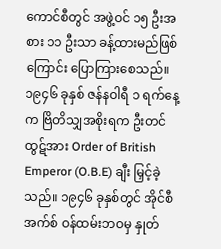ကောင်စီတွင် အဖွဲ့ဝင် ၁၅ ဦးအစား ၁၁ ဦးသာ ခန့်ထားမည်ဖြစ်ကြောင်း ပြောကြားစေသည်။ ၁၉၄၆ ခုနှစ် ဇန်နဝါရီ ၁ ရက်နေ့က ဗြိတိသျှအစိုးရက ဦးတင်ထွဋ်အား Order of British Emperor (O.B.E) ချီး မြှင့်ခဲ့သည်။ ၁၉၄၆ ခုနှစ်တွင် အိုင်စီအက်စ် ဝန်ထမ်းဘဝမှ နှုတ်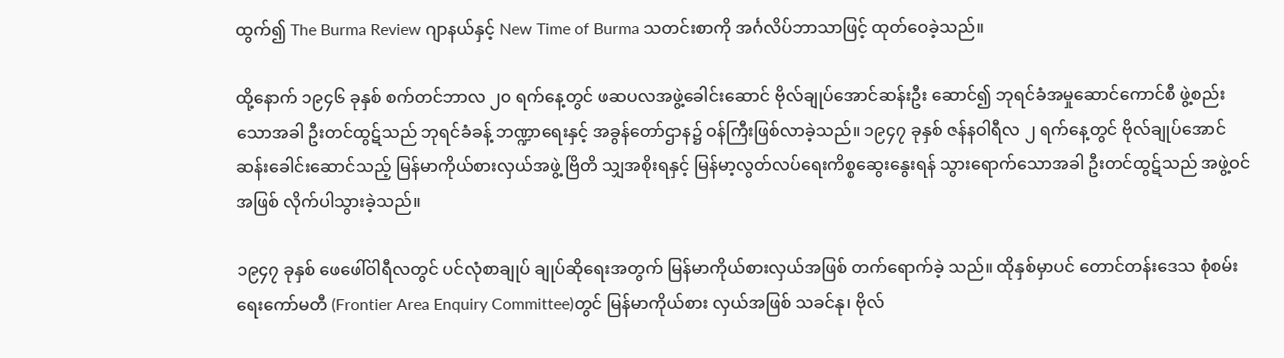ထွက်၍ The Burma Review ဂျာနယ်နှင့် New Time of Burma သတင်းစာကို အင်္ဂလိပ်ဘာသာဖြင့် ထုတ်ဝေခဲ့သည်။

ထို့နောက် ၁၉၄၆ ခုနှစ် စက်တင်ဘာလ ၂၀ ရက်နေ့တွင် ဖဆပလအဖွဲ့ခေါင်းဆောင် ဗိုလ်ချုပ်အောင်ဆန်းဦး ဆောင်၍ ဘုရင်ခံအမှုဆောင်ကောင်စီ ဖွဲ့စည်းသောအခါ ဦးတင်ထွဋ်သည် ဘုရင်ခံခန့် ဘဏ္ဍာရေးနှင့် အခွန်တော်ဌာန၌ ဝန်ကြီးဖြစ်လာခဲ့သည်။ ၁၉၄၇ ခုနှစ် ဇန်နဝါရီလ ၂ ရက်နေ့တွင် ဗိုလ်ချုပ်အောင်ဆန်းခေါင်းဆောင်သည့် မြန်မာကိုယ်စားလှယ်အဖွဲ့ ဗြိတိ သျှအစိုးရနှင့် မြန်မာ့လွတ်လပ်ရေးကိစ္စဆွေးနွေးရန် သွားရောက်သောအခါ ဦးတင်ထွဋ်သည် အဖွဲ့ဝင်အဖြစ် လိုက်ပါသွားခဲ့သည်။

၁၉၄၇ ခုနှစ် ဖေဖေါ်ဝါရီလတွင် ပင်လုံစာချုပ် ချုပ်ဆိုရေးအတွက် မြန်မာကိုယ်စားလှယ်အဖြစ် တက်ရောက်ခဲ့ သည်။ ထိုနှစ်မှာပင် တောင်တန်းဒေသ စုံစမ်းရေးကော်မတီ (Frontier Area Enquiry Committee)တွင် မြန်မာကိုယ်စား လှယ်အဖြစ် သခင်နု၊ ဗိုလ်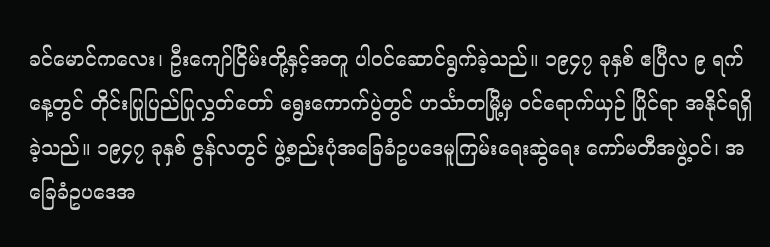ခင်မောင်ကလေး၊ ဦးကျော်ငြိမ်းတို့နှင့်အတူ ပါဝင်ဆောင်ရွက်ခဲ့သည်။ ၁၉၄၇ ခုနှစ် ဧပြီလ ၉ ရက်နေ့တွင် တိုင်းပြုပြည်ပြုလွှတ်တော် ရွေးကောက်ပွဲတွင် ဟင်္သာတမြို့မှ ဝင်ရောက်ယှဉ် ပြိုင်ရာ အနိုင်ရရှိခဲ့သည်။ ၁၉၄၇ ခုနှစ် ဇွန်လတွင် ဖွဲ့စည်းပုံအခြေခံဥပဒေမူကြမ်းရေးဆွဲရေး ကော်မတီအဖွဲ့ဝင်၊ အခြေခံဥပဒေအ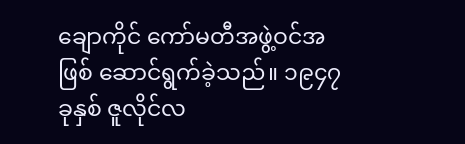ချောကိုင် ကော်မတီအဖွဲ့ဝင်အဖြစ် ဆောင်ရွက်ခဲ့သည်။ ၁၉၄၇ ခုနှစ် ဇူလိုင်လ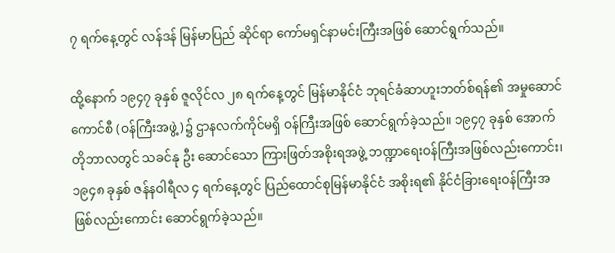၇ ရက်နေ့တွင် လန်ဒန် မြန်မာပြည် ဆိုင်ရာ ကော်မရှင်နာမင်းကြီးအဖြစ် ဆောင်ရွက်သည်။

ထို့နောက် ၁၉၄၇ ခုနှစ် ဇူလိုင်လ ၂၈ ရက်နေ့တွင် မြန်မာနိုင်ငံ ဘုရင်ခံဆာဟူးဘတ်စ်ရန်၏ အမှုဆောင်ကောင်စီ (ဝန်ကြီးအဖွဲ့)၌ ဌာနလက်ကိုင်မရှိ ဝန်ကြီးအဖြစ် ဆောင်ရွက်ခဲ့သည်။ ၁၉၄၇ ခုနှစ် အောက်တိုဘာလတွင် သခင်နု ဦး ဆောင်သော ကြားဖြတ်အစိုးရအဖွဲ့ ဘဏ္ဍာရေးဝန်ကြီးအဖြစ်လည်းကောင်း၊ ၁၉၄၈ ခုနှစ် ဇန်နဝါရီလ ၄ ရက်နေ့တွင် ပြည်ထောင်စုမြန်မာနိုင်ငံ အစိုးရ၏ နိုင်ငံခြားရေးဝန်ကြီးအဖြစ်လည်းကောင်း ဆောင်ရွက်ခဲ့သည်။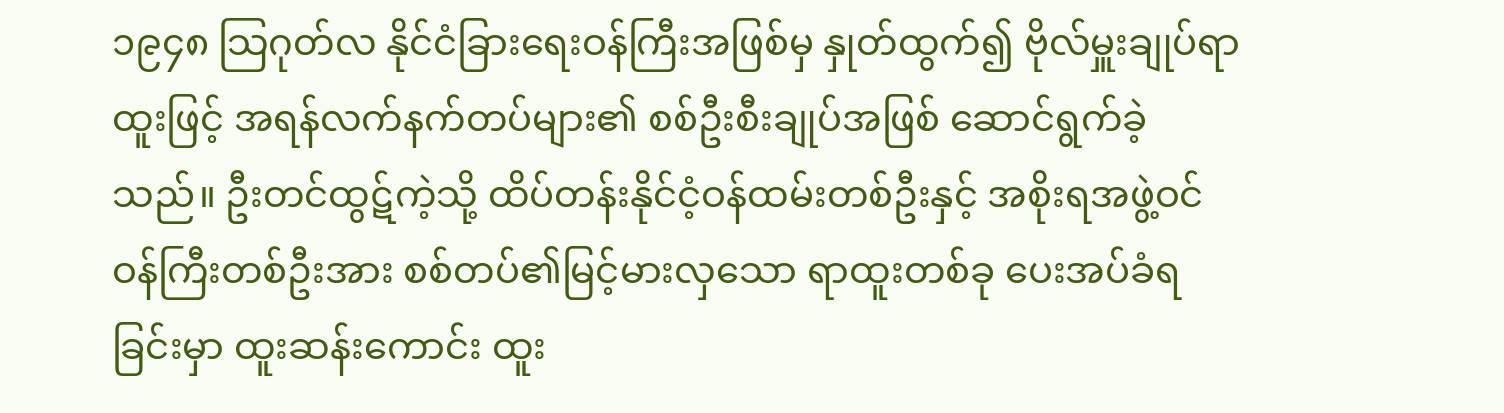၁၉၄၈ သြဂုတ်လ နိုင်ငံခြားရေးဝန်ကြီးအဖြစ်မှ နှုတ်ထွက်၍ ဗိုလ်မှူးချုပ်ရာထူးဖြင့် အရန်လက်နက်တပ်များ၏ စစ်ဦးစီးချုပ်အဖြစ် ဆောင်ရွက်ခဲ့သည်။ ဦးတင်ထွဋ်ကဲ့သို့ ထိပ်တန်းနိုင်ငံ့ဝန်ထမ်းတစ်ဦးနှင့် အစိုးရအဖွဲ့ဝင်ဝန်ကြီးတစ်ဦးအား စစ်တပ်၏မြင့်မားလှသော ရာထူးတစ်ခု ပေးအပ်ခံရခြင်းမှာ ထူးဆန်းကောင်း ထူး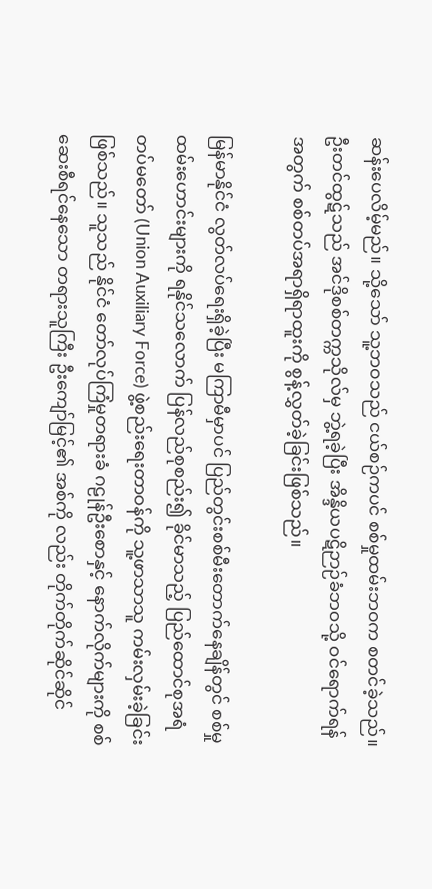ဆန်းပေလိမ့်မည်။ သို့သော် သူ့ဘဝသည် ငယ်စဉ်ကပင် စစ်မှုထမ်းဘဝက စတင်ခဲ့သည်။ ဦးတင်ထွဋ်သည် အင်ဒိုစစ်တက္ကသိုလ်မှ ဘွဲ့ရခဲ့ပြီး အိန္ဒိယပဋိဉာဉ်ခံဘဝသို့ ဝင်ရောက်ရန်အတွက် စစ်တပ်အရာရှိရာထူးကို စွန့်လွှတ်ခဲ့ခြင်းဖြစ်သည်။

မြန်မာနိုင်ငံ လွတ်လပ်ရေးရှိခဲ့ပြီး မကြာမီမှာပင် ပြည်တွင်းစစ်မီးတောက်နေချိန်တွင် စစ်မှုထမ်းဟောင်းများကို ရနိုင်သလောက် ပြန်လည်စုစည်း၍ ခိုင်မာသည့် ပြည်ထောင်စုအရံတပ်မတော် (Union Auxiliary Force) ဖွဲ့စည်းရေးတာဝန်ကို သူ့ဖာသာသူ ကမ်းလှမ်းခဲ့ခြင်းဖြစ်သည်။ သူသည် နိုင်ငံ တော်လုပ်ကြံမှုတရားခံ ဂဠုန်ဦးစောနှင့် နောက်လိုက်များကို စစ်ဆေးစီရင်နေသော တရားသူကြီး ဦးကျော်မြင့်၏ အစ်ကို လည်း တိုက်တိုက်ဆိုင်ဆိုင်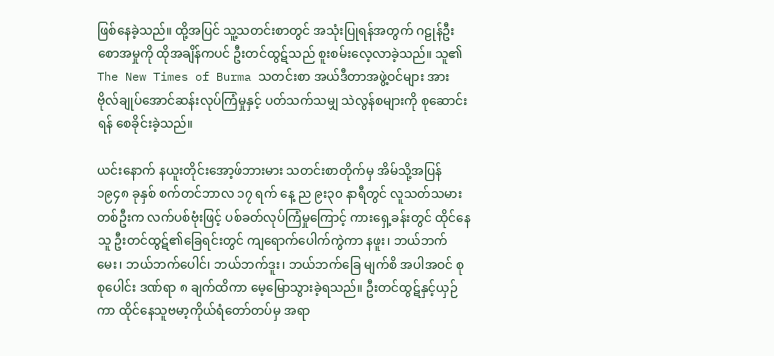ဖြစ်နေခဲ့သည်။ ထို့အပြင် သူ့သတင်းစာတွင် အသုံးပြုရန်အတွက် ဂဠုန်ဦးစောအမှုကို ထိုအချိန်ကပင် ဦးတင်ထွဋ်သည် စူးစမ်းလေ့လာခဲ့သည်။ သူ၏ The New Times of Burma သတင်းစာ အယ်ဒီတာအဖွဲ့ဝင်များ အား ဗိုလ်ချုပ်အောင်ဆန်းလုပ်ကြံမှုနှင့် ပတ်သက်သမျှ သဲလွန်စများကို စုဆောင်းရန် စေခိုင်းခဲ့သည်။

ယင်းနောက် နယူးတိုင်းအော့ဖ်ဘားမား သတင်းစာတိုက်မှ အိမ်သို့အပြန် ၁၉၄၈ ခုနှစ် စက်တင်ဘာလ ၁၇ ရက် နေ့ ည ၉း၃၀ နာရီတွင် လူသတ်သမားတစ်ဦးက လက်ပစ်ဗုံးဖြင့် ပစ်ခတ်လုပ်ကြံမှုကြောင့် ကားရှေ့ခန်းတွင် ထိုင်နေသူ ဦးတင်ထွဋ်၏ခြေရင်းတွင် ကျရောက်ပေါက်ကွဲကာ နဖူး၊ ဘယ်ဘက်မေး၊ ဘယ်ဘက်ပေါင်၊ ဘယ်ဘက်ဒူး၊ ဘယ်ဘက်ခြေ မျက်စိ အပါအဝင် စုစုပေါင်း ဒဏ်ရာ ၈ ချက်ထိကာ မေ့မြောသွားခဲ့ရသည်။ ဦးတင်ထွဋ်နှင့်ယှဉ်ကာ ထိုင်နေသူဗမာ့ကိုယ်ရံတော်တပ်မှ အရာ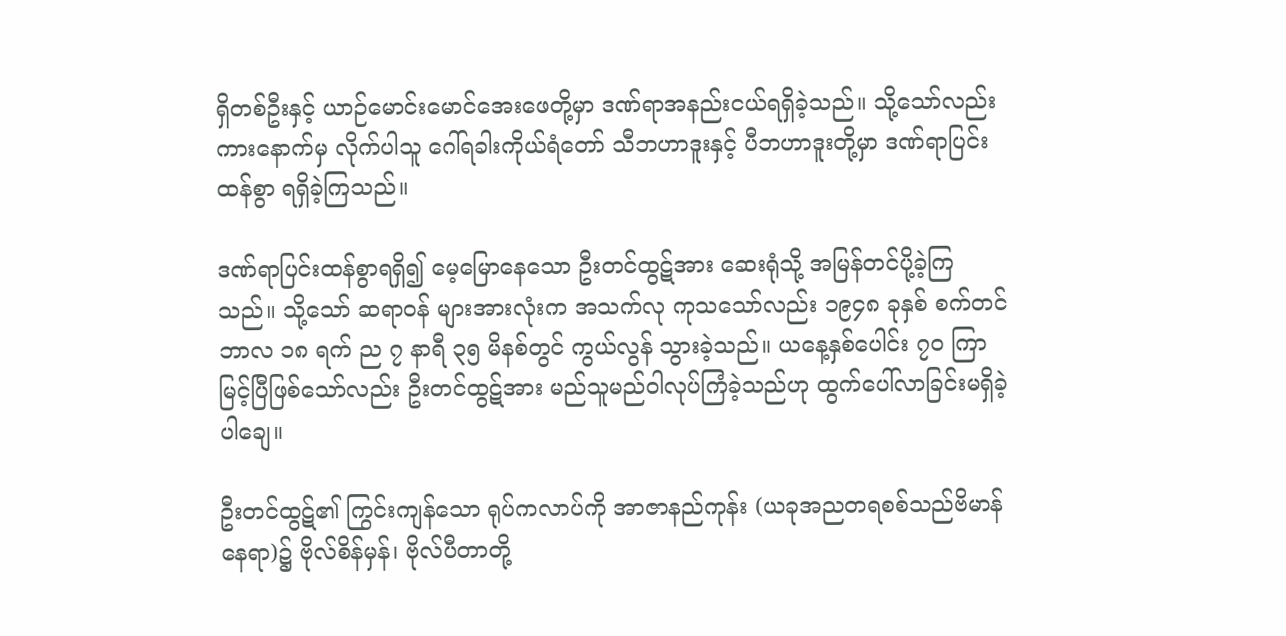ရှိတစ်ဦးနှင့် ယာဉ်မောင်းမောင်အေးဖေတို့မှာ ဒဏ်ရာအနည်းငယ်ရရှိခဲ့သည်။ သို့သော်လည်း ကားနောက်မှ လိုက်ပါသူ ဂေါ်ရခါးကိုယ်ရံတော် သီဘဟာဒူးနှင့် ပီဘဟာဒူးတို့မှာ ဒဏ်ရာပြင်းထန်စွာ ရရှိခဲ့ကြသည်။

ဒဏ်ရာပြင်းထန်စွာရရှိ၍ မေ့မြောနေသော ဦးတင်ထွဋ်အား ဆေးရုံသို့ အမြန်တင်ပို့ခဲ့ကြသည်။ သို့သော် ဆရာဝန် များအားလုံးက အသက်လု ကုသသော်လည်း ၁၉၄၈ ခုနှစ် စက်တင်ဘာလ ၁၈ ရက် ည ၇ နာရီ ၃၅ မိနစ်တွင် ကွယ်လွန် သွားခဲ့သည်။ ယနေ့နှစ်ပေါင်း ၇၀ ကြာမြင့်ပြီဖြစ်သော်လည်း ဦးတင်ထွဋ်အား မည်သူမည်ဝါလုပ်ကြံခဲ့သည်ဟု ထွက်ပေါ်လာခြင်းမရှိခဲ့ပါချေ။

ဦးတင်ထွဋ်၏ ကြွင်းကျန်သော ရုပ်ကလာပ်ကို အာဇာနည်ကုန်း (ယခုအညတရစစ်သည်ဗိမာန်နေရာ)၌ ဗိုလ်စိန်မှန်၊ ဗိုလ်ပီတာတို့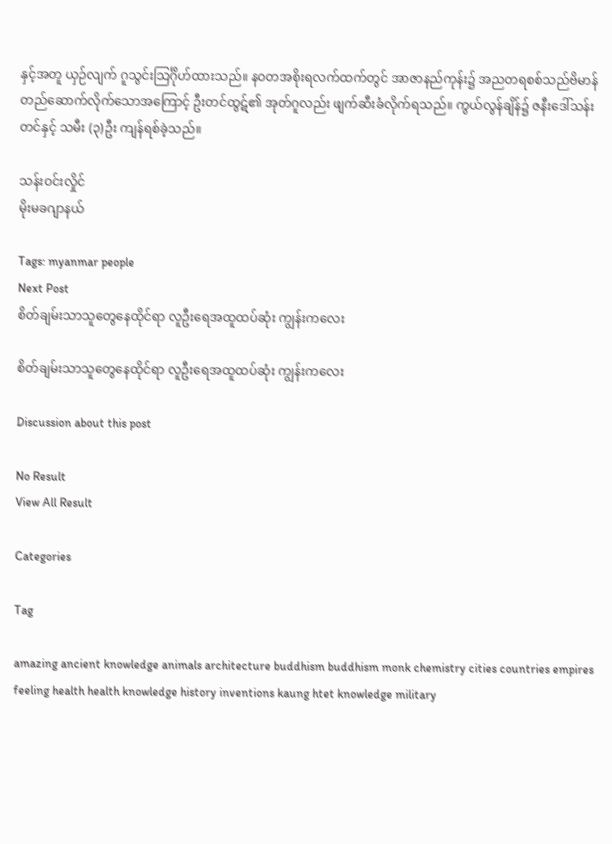နှင့်အတူ ယှဉ်လျက် ဂူသွင်းသြင်္ဂိုဟ်ထားသည်။ နဝတအစိုးရလက်ထက်တွင် အာဇာနည်ကုန်း၌ အညတရစစ်သည်ဗိမာန် တည်ဆောက်လိုက်သောအကြောင့် ဦးတင်ထွဋ်၏ အုတ်ဂူလည်း ဖျက်ဆီးခံလိုက်ရသည်။ ကွယ်လွန်ချိန်၌ ဇနီးဒေါ်သန်းတင်နှင့် သမီး (၃)ဦး ကျန်ရစ်ခဲ့သည်။

သန်းဝင်းလှိုင်
မိုးမခဂျာနယ်

Tags: myanmar people
Next Post
စိတ်ချမ်းသာသူတွေနေထိုင်ရာ လူဦးရေအထူထပ်ဆုံး ကျွန်းကလေး

စိတ်ချမ်းသာသူတွေနေထိုင်ရာ လူဦးရေအထူထပ်ဆုံး ကျွန်းကလေး

Discussion about this post

No Result
View All Result

Categories

Tag

amazing ancient knowledge animals architecture buddhism buddhism monk chemistry cities countries empires feeling health health knowledge history inventions kaung htet knowledge military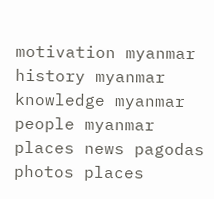motivation myanmar history myanmar knowledge myanmar people myanmar places news pagodas photos places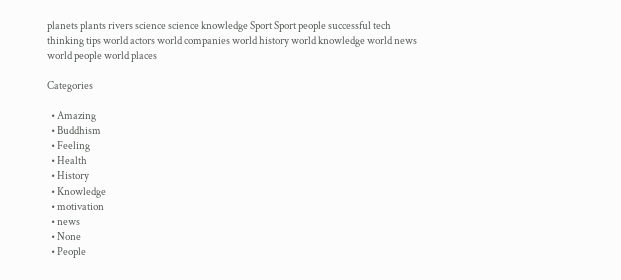planets plants rivers science science knowledge Sport Sport people successful tech thinking tips world actors world companies world history world knowledge world news world people world places

Categories

  • Amazing
  • Buddhism
  • Feeling
  • Health
  • History
  • Knowledge
  • motivation
  • news
  • None
  • People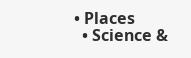• Places
  • Science &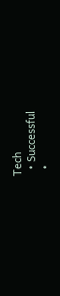Tech
  • Successful
  •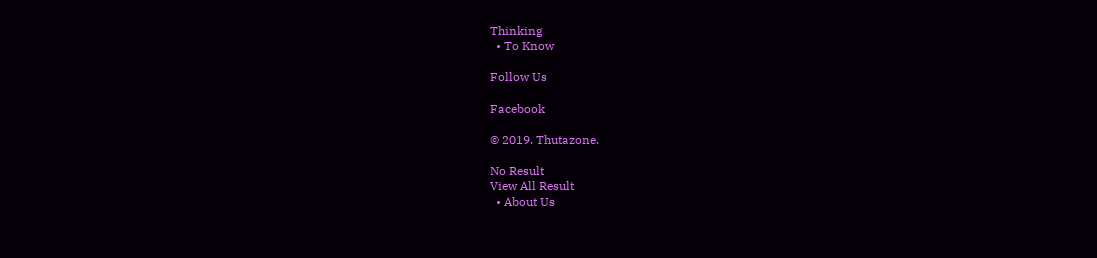Thinking
  • To Know

Follow Us

Facebook

© 2019. Thutazone.

No Result
View All Result
  • About Us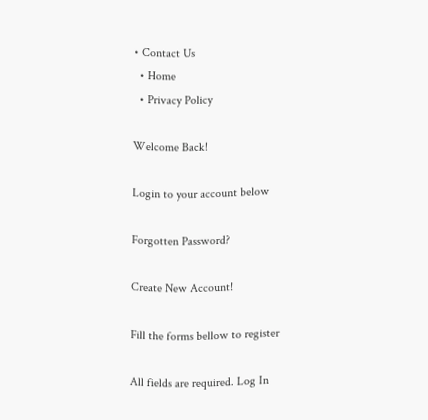• Contact Us
  • Home
  • Privacy Policy

Welcome Back!

Login to your account below

Forgotten Password?

Create New Account!

Fill the forms bellow to register

All fields are required. Log In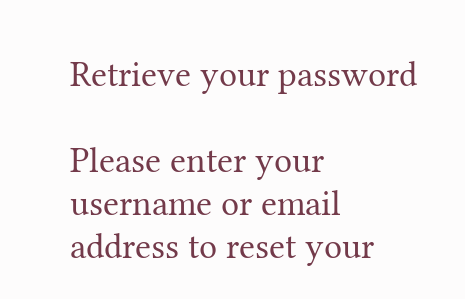Retrieve your password

Please enter your username or email address to reset your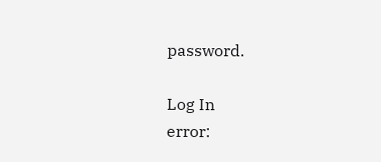password.

Log In
error: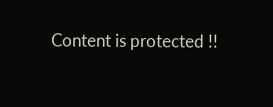Content is protected !!